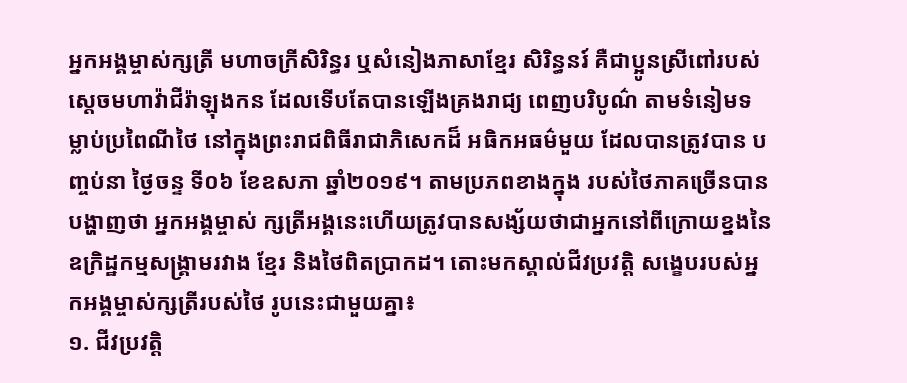អ្នកអង្គម្ចាស់ក្សត្រី មហាចក្រីសិរិន្ធរ ឬសំនៀងភាសាខ្មែរ សិរិន្ធនរ៍ គឺជាប្អូនស្រីពៅរបស់ស្តេចមហាវ៉ាជីរ៉ាឡុងកន ដែលទើបតែបានឡើងគ្រងរាជ្យ ពេញបរិបូណ៌ តាមទំនៀមទម្លាប់ប្រពៃណីថៃ នៅក្នុងព្រះរាជពិធីរាជាភិសេកដ៏ អធិកអធម៌មួយ ដែលបានត្រូវបាន បញ្ចប់នា ថ្ងៃចន្ទ ទី០៦ ខែឧសភា ឆ្នាំ២០១៩។ តាមប្រភពខាងក្នុង របស់ថៃភាគច្រើនបានបង្ហាញថា អ្នកអង្គម្ចាស់ ក្សត្រីអង្គនេះហើយត្រូវបានសង្ស័យថាជាអ្នកនៅពីក្រោយខ្នងនៃ ឧក្រិដ្ឋកម្មសង្គ្រាមរវាង ខ្មែរ និងថៃពិតប្រាកដ។ តោះមកស្គាល់ជីវប្រវត្តិ សង្ខេបរបស់អ្នកអង្គម្ចាស់ក្សត្រីរបស់ថៃ រូបនេះជាមួយគ្នា៖
១. ជីវប្រវត្តិ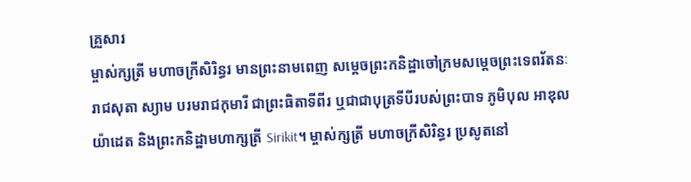គ្រួសារ
ម្ចាស់ក្សត្រី មហាចក្រីសិរិន្ធរ មានព្រះនាមពេញ សម្តេចព្រះកនិដ្ឋាចៅក្រមសម្តេចព្រះទេពរ័តនៈរាជសុតា ស្យាម បរមរាជកុមារី ជាព្រះធិតាទីពីរ ឬជាជាបុត្រទីបីរបស់ព្រះបាទ ភូមិបុល អាឌុលយ៉ាដេត និងព្រះកនិដ្ឋាមហាក្សត្រី Sirikit។ ម្ចាស់ក្សត្រី មហាចក្រីសិរិន្ធរ ប្រសូតនៅ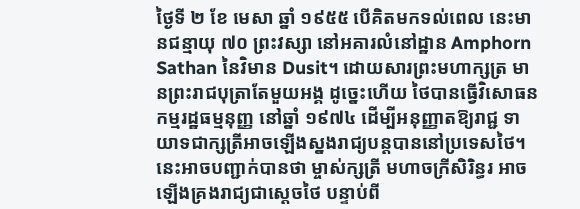ថ្ងៃទី ២ ខែ មេសា ឆ្នាំ ១៩៥៥ បើគិតមកទល់ពេល នេះមានជន្មាយុ ៧០ ព្រះវស្សា នៅអគារលំនៅដ្ឋាន Amphorn Sathan នៃវិមាន Dusit។ ដោយសារព្រះមហាក្សត្រ មានព្រះរាជបុត្រាតែមួយអង្គ ដូច្នេះហើយ ថៃបានធ្វើវិសោធនកម្មរដ្ឋធម្មនុញ្ញ នៅឆ្នាំ ១៩៧៤ ដើម្បីអនុញ្ញាតឱ្យរាជ្ជ ទាយាទជាក្សត្រីអាចឡើងស្នងរាជ្យបន្តបាននៅប្រទេសថៃ។ នេះអាចបញ្ជាក់បានថា ម្ចាស់ក្សត្រី មហាចក្រីសិរិន្ធរ អាចឡើងគ្រងរាជ្យជាស្តេចថៃ បន្ទាប់ពី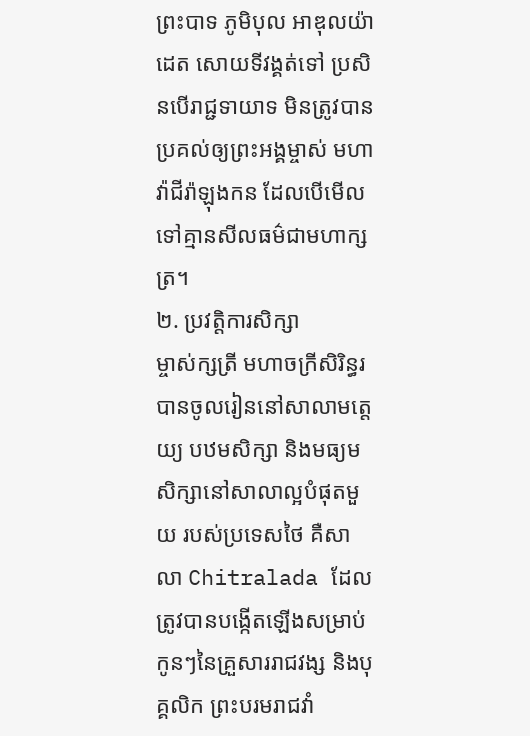ព្រះបាទ ភូមិបុល អាឌុលយ៉ាដេត សោយទីវង្គត់ទៅ ប្រសិនបើរាជ្ជទាយាទ មិនត្រូវបានប្រគល់ឲ្យព្រះអង្គម្ចាស់ មហាវ៉ាជីរ៉ាឡុងកន ដែលបើមើលទៅគ្មានសីលធម៌ជាមហាក្សត្រ។
២. ប្រវត្តិការសិក្សា
ម្ចាស់ក្សត្រី មហាចក្រីសិរិន្ធរ បានចូលរៀននៅសាលាមត្តេយ្យ បឋមសិក្សា និងមធ្យមសិក្សានៅសាលាល្អបំផុតមួយ របស់ប្រទេសថៃ គឺសាលា Chitralada ដែលត្រូវបានបង្កើតឡើងសម្រាប់កូនៗនៃគ្រួសាររាជវង្ស និងបុគ្គលិក ព្រះបរមរាជវាំ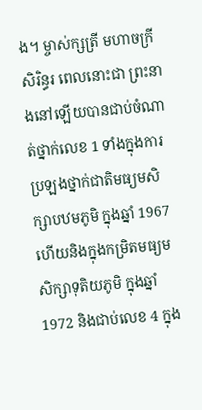ង។ ម្ចាស់ក្សត្រី មហាចក្រីសិរិន្ធរ ពេលនោះជា ព្រះនាងនៅឡើយបានជាប់ចំណាត់ថ្នាក់លេខ 1 ទាំងក្នុងការប្រឡងថ្នាក់ជាតិមធ្យមសិក្សាបឋមភូមិ ក្នុងឆ្នាំ 1967 ហើយនិងក្នុងកម្រិតមធ្យមសិក្សាទុតិយភូមិ ក្នុងឆ្នាំ 1972 និងជាប់លេខ 4 ក្នុង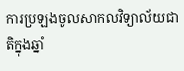ការប្រឡងចូលសាកលវិទ្យាល័យជាតិក្នុងឆ្នាំ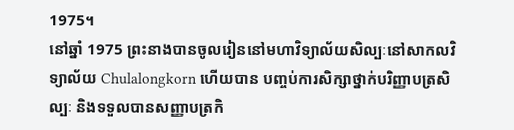1975។
នៅឆ្នាំ 1975 ព្រះនាងបានចូលរៀននៅមហាវិទ្យាល័យសិល្បៈនៅសាកលវិទ្យាល័យ Chulalongkorn ហើយបាន បញ្ចប់ការសិក្សាថ្នាក់បរិញ្ញាបត្រសិល្បៈ និងទទួលបានសញ្ញាបត្រកិ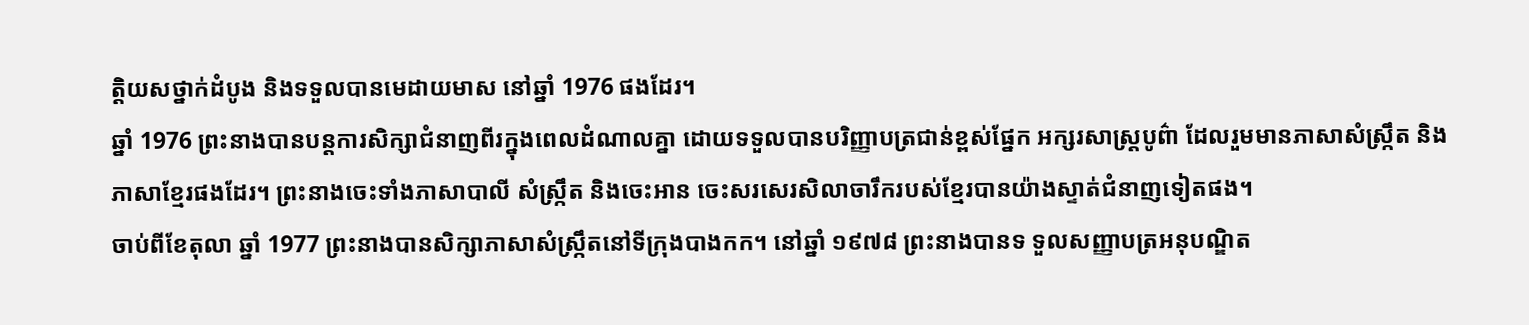ត្តិយសថ្នាក់ដំបូង និងទទួលបានមេដាយមាស នៅឆ្នាំ 1976 ផងដែរ។
ឆ្នាំ 1976 ព្រះនាងបានបន្តការសិក្សាជំនាញពីរក្នុងពេលដំណាលគ្នា ដោយទទួលបានបរិញ្ញាបត្រជាន់ខ្ពស់ផ្នែក អក្សរសាស្ត្របូព៌ា ដែលរួមមានភាសាសំស្រ្កឹត និងភាសាខ្មែរផងដែរ។ ព្រះនាងចេះទាំងភាសាបាលី សំស្ក្រឹត និងចេះអាន ចេះសរសេរសិលាចារឹករបស់ខ្មែរបានយ៉ាងស្ទាត់ជំនាញទៀតផង។
ចាប់ពីខែតុលា ឆ្នាំ 1977 ព្រះនាងបានសិក្សាភាសាសំស្ក្រឹតនៅទីក្រុងបាងកក។ នៅឆ្នាំ ១៩៧៨ ព្រះនាងបានទ ទួលសញ្ញាបត្រអនុបណ្ឌិត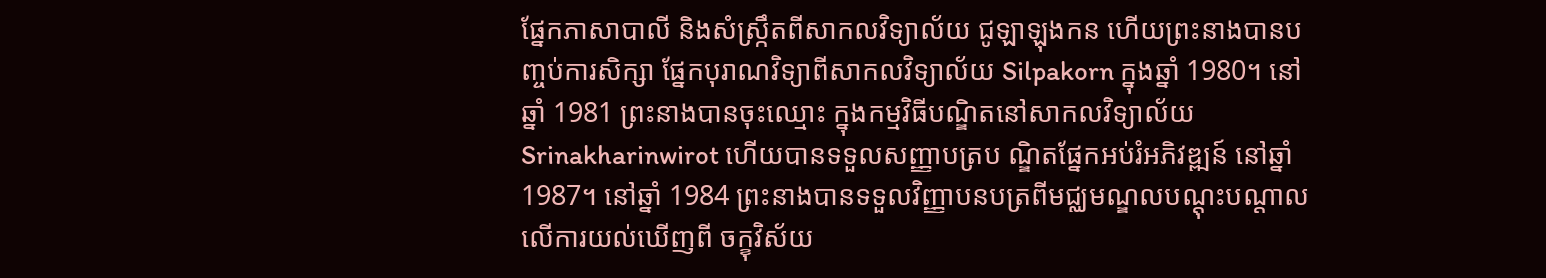ផ្នែកភាសាបាលី និងសំស្រ្កឹតពីសាកលវិទ្យាល័យ ជូឡាឡុងកន ហើយព្រះនាងបានប ញ្ចប់ការសិក្សា ផ្នែកបុរាណវិទ្យាពីសាកលវិទ្យាល័យ Silpakorn ក្នុងឆ្នាំ 1980។ នៅឆ្នាំ 1981 ព្រះនាងបានចុះឈ្មោះ ក្នុងកម្មវិធីបណ្ឌិតនៅសាកលវិទ្យាល័យ Srinakharinwirot ហើយបានទទួលសញ្ញាបត្រប ណ្ឌិតផ្នែកអប់រំអភិវឌ្ឍន៍ នៅឆ្នាំ 1987។ នៅឆ្នាំ 1984 ព្រះនាងបានទទួលវិញ្ញាបនបត្រពីមជ្ឈមណ្ឌលបណ្តុះបណ្តាល លើការយល់ឃើញពី ចក្ខុវិស័យ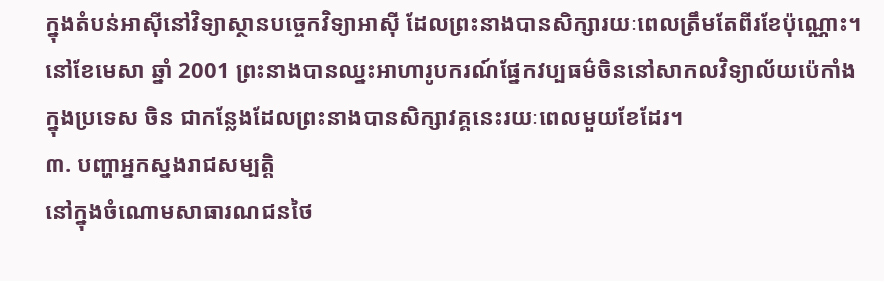ក្នុងតំបន់អាស៊ីនៅវិទ្យាស្ថានបច្ចេកវិទ្យាអាស៊ី ដែលព្រះនាងបានសិក្សារយៈពេលត្រឹមតែពីរខែប៉ុណ្ណោះ។ នៅខែមេសា ឆ្នាំ 2001 ព្រះនាងបានឈ្នះអាហារូបករណ៍ផ្នែកវប្បធម៌ចិននៅសាកលវិទ្យាល័យប៉េកាំង ក្នុងប្រទេស ចិន ជាកន្លែងដែលព្រះនាងបានសិក្សាវគ្គនេះរយៈពេលមួយខែដែរ។
៣. បញ្ហាអ្នកស្នងរាជសម្បត្តិ
នៅក្នុងចំណោមសាធារណជនថៃ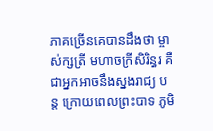ភាគច្រើនគេបានដឹងថា ម្ចាស់ក្សត្រី មហាចក្រីសិរិន្ធរ គឺជាអ្នកអាចនឹងស្នងរាជ្យ បន្ត ក្រោយពេលព្រះបាទ ភូមិ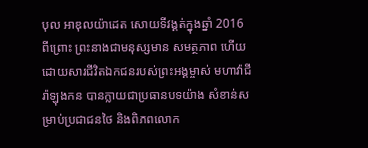បុល អាឌុលយ៉ាដេត សោយទីវង្គត់ក្នុងឆ្នាំ 2016 ពីព្រោះ ព្រះនាងជាមនុស្សមាន សមត្ថភាព ហើយដោយសារជីវិតឯកជនរបស់ព្រះអង្គម្ចាស់ មហាវ៉ាជីរ៉ាឡុងកន បានក្លាយជាប្រធានបទយ៉ាង សំខាន់សម្រាប់ប្រជាជនថៃ និងពិភពលោក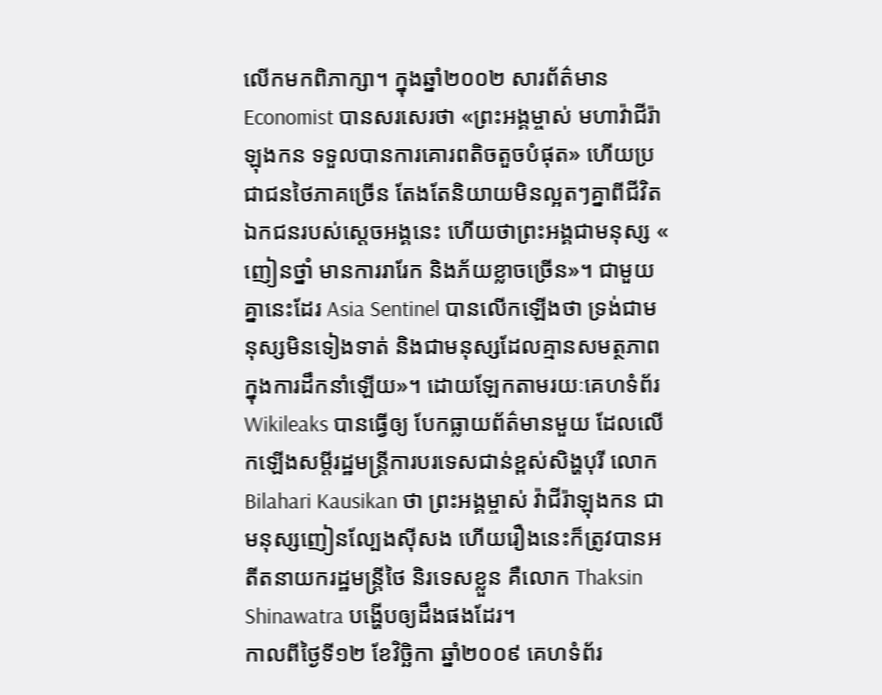លើកមកពិភាក្សា។ ក្នុងឆ្នាំ២០០២ សារព័ត៌មាន Economist បានសរសេរថា «ព្រះអង្គម្ចាស់ មហាវ៉ាជីរ៉ាឡុងកន ទទួលបានការគោរពតិចតួចបំផុត» ហើយប្រជាជនថៃភាគច្រើន តែងតែនិយាយមិនល្អតៗគ្នាពីជីវិតឯកជនរបស់ស្ដេចអង្គនេះ ហើយថាព្រះអង្គជាមនុស្ស « ញៀនថ្នាំ មានការរារែក និងភ័យខ្លាចច្រើន»។ ជាមួយគ្នានេះដែរ Asia Sentinel បានលើកឡើងថា ទ្រង់ជាមនុស្សមិនទៀងទាត់ និងជាមនុស្សដែលគ្មានសមត្ថភាពក្នុងការដឹកនាំឡើយ»។ ដោយឡែកតាមរយៈគេហទំព័រ Wikileaks បានធ្វើឲ្យ បែកធ្លាយព័ត៌មានមួយ ដែលលើកឡើងសម្ដីរដ្ឋមន្ត្រីការបរទេសជាន់ខ្ពស់សិង្ហបុរី លោក Bilahari Kausikan ថា ព្រះអង្គម្ចាស់ វ៉ាជីរ៉ាឡុងកន ជាមនុស្សញៀនល្បែងស៊ីសង ហើយរឿងនេះក៏ត្រូវបានអតីតនាយករដ្ឋមន្ត្រីថៃ និរទេសខ្លួន គឺលោក Thaksin Shinawatra បង្ហើបឲ្យដឹងផងដែរ។
កាលពីថ្ងៃទី១២ ខែវិច្ឆិកា ឆ្នាំ២០០៩ គេហទំព័រ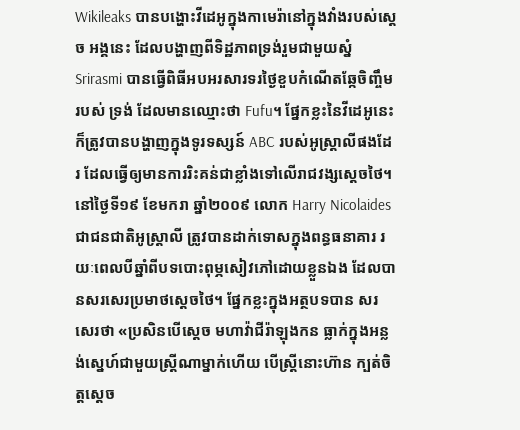Wikileaks បានបង្ហោះវីដេអូក្នុងកាមេរ៉ានៅក្នុងវាំងរបស់ស្ដេច អង្គនេះ ដែលបង្ហាញពីទិដ្ឋភាពទ្រង់រួមជាមួយស្នំ Srirasmi បានធ្វើពិធីអបអរសារទរថ្ងៃខួបកំណើតឆ្កែចិញ្ចឹមរបស់ ទ្រង់ ដែលមានឈ្មោះថា Fufu។ ផ្នែកខ្លះនៃវីដេអូនេះក៏ត្រូវបានបង្ហាញក្នុងទូរទស្សន៍ ABC របស់អូស្ត្រាលីផងដែរ ដែលធ្វើឲ្យមានការរិះគន់ជាខ្លាំងទៅលើរាជវង្សស្តេចថៃ។
នៅថ្ងៃទី១៩ ខែមករា ឆ្នាំ២០០៩ លោក Harry Nicolaides ជាជនជាតិអូស្ត្រាលី ត្រូវបានដាក់ទោសក្នុងពន្ធធនាគារ រយៈពេលបីឆ្នាំពីបទបោះពុម្ភសៀវភៅដោយខ្លួនឯង ដែលបានសរសេរប្រមាថស្តេចថៃ។ ផ្នែកខ្លះក្នុងអត្ថបទបាន សរសេរថា «ប្រសិនបើស្តេច មហាវ៉ាជីរ៉ាឡុងកន ធ្លាក់ក្នុងអន្លង់ស្នេហ៍ជាមួយស្ត្រីណាម្នាក់ហើយ បើស្ត្រីនោះហ៊ាន ក្បត់ចិត្តស្តេច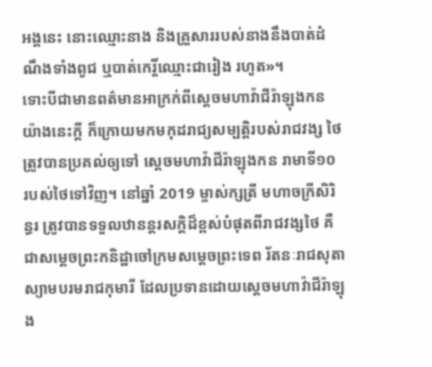អង្គនេះ នោះឈ្មោះនាង និងគ្រួសាររបស់នាងនឹងបាត់ដំណឹងទាំងពូជ ឬបាត់កេរ្តិ៍ឈ្មោះជារៀង រហូត»។
ទោះបីជាមានពត៌មានអាក្រក់ពីស្ដេចមហាវ៉ាជីរ៉ាឡុងកនយ៉ាងនេះក្តី ក៏ក្រោយមកមកុដរាជ្យសម្បត្តិរបស់រាជវង្ស ថៃត្រូវបានប្រគល់ឲ្យទៅ ស្តេចមហាវ៉ាជីរ៉ាឡុងកន រាមាទី១០ របស់ថៃទៅវិញ។ នៅឆ្នាំ 2019 ម្ចាស់ក្សត្រី មហាចក្រីសិរិន្ធរ ត្រូវបានទទួលឋានន្តរសក្តិដ៏ខ្ពស់បំផុតពីរាជវង្សថៃ គឺជាសម្តេចព្រះកនិដ្ឋាចៅក្រមសម្តេចព្រះទេព រ័តនៈរាជសុតា ស្យាមបរមរាជកុមារី ដែលប្រទានដោយស្តេចមហាវ៉ាជីរ៉ាឡុង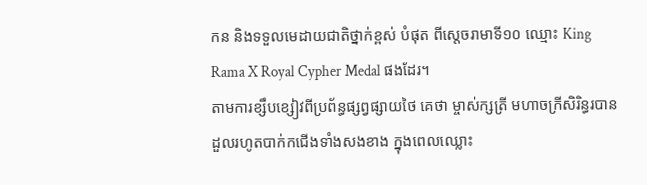កន និងទទួលមេដាយជាតិថ្នាក់ខ្ពស់ បំផុត ពីស្តេចរាមាទី១០ ឈ្មោះ King Rama X Royal Cypher Medal ផងដែរ។
តាមការខ្សឹបខ្សៀវពីប្រព័ន្ធផ្សព្វផ្សាយថៃ គេថា ម្ចាស់ក្សត្រី មហាចក្រីសិរិន្ធរបានដួលរហូតបាក់កជើងទាំងសងខាង ក្នុងពេលឈ្លោះ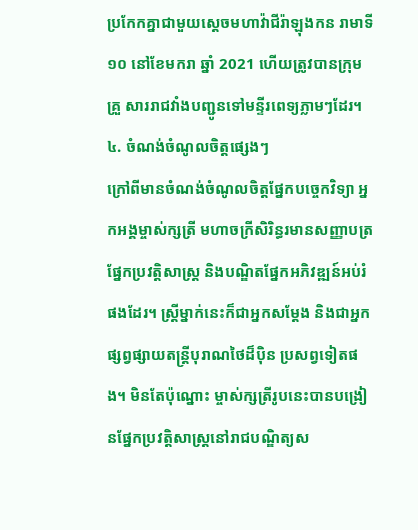ប្រកែកគ្នាជាមួយស្តេចមហាវ៉ាជីរ៉ាឡុងកន រាមាទី១០ នៅខែមករា ឆ្នាំ 2021 ហើយត្រូវបានក្រុមគ្រួ សាររាជវាំងបញ្ជូនទៅមន្ទីរពេទ្យភ្លាមៗដែរ។
៤. ចំណង់ចំណូលចិត្តផ្សេងៗ
ក្រៅពីមានចំណង់ចំណូលចិត្តផ្នែកបច្ចេកវិទ្យា អ្នកអង្គម្ចាស់ក្សត្រី មហាចក្រីសិរិន្ធរមានសញ្ញាបត្រផ្នែកប្រវត្តិសាស្ត្រ និងបណ្ឌិតផ្នែកអភិវឌ្ឍន៍អប់រំផងដែរ។ ស្ត្រីម្នាក់នេះក៏ជាអ្នកសម្តែង និងជាអ្នកផ្សព្វផ្សាយតន្ត្រីបុរាណថៃដ៏ប៉ិន ប្រសព្វទៀតផង។ មិនតែប៉ុណ្នោះ ម្ចាស់ក្សត្រីរូបនេះបានបង្រៀនផ្នែកប្រវត្តិសាស្ត្រនៅរាជបណ្ឌិត្យស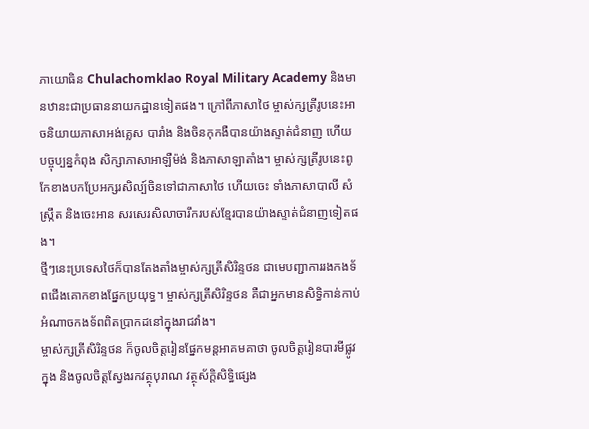ភាយោធិន Chulachomklao Royal Military Academy និងមានឋានះជាប្រធាននាយកដ្ឋានទៀតផង។ ក្រៅពីភាសាថៃ ម្ចាស់ក្សត្រីរូបនេះអាចនិយាយភាសាអង់គ្លេស បារាំង និងចិនកុកងឺបានយ៉ាងស្ទាត់ជំនាញ ហើយបច្ចុប្បន្នកំពុង សិក្សាភាសាអាឡឺម៉ង់ និងភាសាឡាតាំង។ ម្ចាស់ក្សត្រីរូបនេះពូកែខាងបកប្រែអក្សរសិល្ប៍ចិនទៅជាភាសាថៃ ហើយចេះ ទាំងភាសាបាលី សំស្ក្រឹត និងចេះអាន សរសេរសិលាចារឹករបស់ខ្មែរបានយ៉ាងស្ទាត់ជំនាញទៀតផង។
ថ្មីៗនេះប្រទេសថៃក៏បានតែងតាំងម្ចាស់ក្សត្រីសិរិន្ទថន ជាមេបញ្ជាការរងកងទ័ពជើងគោកខាងផ្នែកប្រយុទ្ធ។ ម្ចាស់ក្សត្រីសិរិន្ទថន គឺជាអ្នកមានសិទ្ធិកាន់កាប់អំណាចកងទ័ពពិតប្រាកដនៅក្នុងរាជវាំង។
ម្ចាស់ក្សត្រីសិរិន្ទថន ក៏ចូលចិត្តរៀនផ្នែកមន្តអាគមគាថា ចូលចិត្តរៀនបារមីផ្លូវក្នុង និងចូលចិត្តស្វែងរកវត្ថុបុរាណ វត្ថុស័ក្ដិសិទ្ធិផ្សេង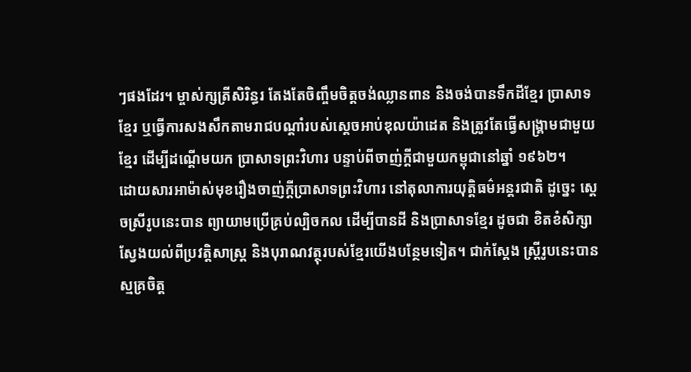ៗផងដែរ។ ម្ចាស់ក្សត្រីសិរិន្ធរ តែងតែចិញ្ចឹមចិត្តចង់ឈ្លានពាន និងចង់បានទឹកដីខ្មែរ ប្រាសាទខ្មែរ ឬធ្វើការសងសឹកតាមរាជបណ្ដាំរបស់ស្ដេចអាប់ឌុលយ៉ាដេត និងត្រូវតែធ្វើសង្គ្រាមជាមួយខ្មែរ ដើម្បីដណ្តើមយក ប្រាសាទព្រះវិហារ បន្ទាប់ពីចាញ់ក្តីជាមួយកម្ពុជានៅឆ្នាំ ១៩៦២។
ដោយសារអាម៉ាស់មុខរឿងចាញ់ក្តីប្រាសាទព្រះវិហារ នៅតុលាការយុត្តិធម៌អន្តរជាតិ ដូច្នេះ ស្ដេចស្រីរូបនេះបាន ព្យាយាមប្រើគ្រប់ល្បិចកល ដើម្បីបានដី និងប្រាសាទខ្មែរ ដូចជា ខិតខំសិក្សាស្វែងយល់ពីប្រវត្តិសាស្រ្ត និងបុរាណវត្ថុរបស់ខ្មែរយើងបន្ថែមទៀត។ ជាក់ស្ដែង ស្រ្តីរូបនេះបាន ស្មគ្រចិត្ត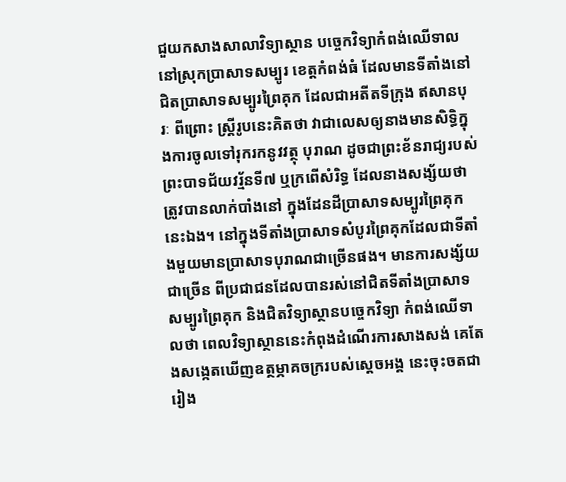ជួយកសាងសាលាវិទ្យាស្ថាន បច្ចេកវិទ្យាកំពង់ឈើទាលនៅស្រុកប្រាសាទសម្បូរ ខេត្តកំពង់ធំ ដែលមានទីតាំងនៅជិតប្រាសាទសម្បូរព្រៃគុក ដែលជាអតីតទីក្រុង ឥសានបុរៈ ពីព្រោះ ស្រ្តីរូបនេះគិតថា វាជាលេសឲ្យនាងមានសិទ្ធិក្នុងការចូលទៅរុករកនូវវត្ថុ បុរាណ ដូចជាព្រះខ័នរាជ្យរបស់ព្រះបាទជ័យវរ្ម័នទី៧ ឬក្រពើសំរិទ្ធ ដែលនាងសង្ស័យថា ត្រូវបានលាក់បាំងនៅ ក្នុងដែនដីប្រាសាទសម្បូរព្រៃគុកនេះឯង។ នៅក្នុងទីតាំងប្រាសាទសំបូរព្រៃគុកដែលជាទីតាំងមួយមានប្រាសាទបុរាណជាច្រើនផង។ មានការសង្ស័យជាច្រើន ពីប្រជាជនដែលបានរស់នៅជិតទីតាំងប្រាសាទសម្បូរព្រៃគុក និងជិតវិទ្យាស្ថានបច្ចេកវិទ្យា កំពង់ឈើទាលថា ពេលវិទ្យាស្ថាននេះកំពុងដំណើរការសាងសង់ គេតែងសង្កេតឃើញឧត្ថម្ភាគចក្ររបស់ស្ដេចអង្គ នេះចុះចតជា រៀង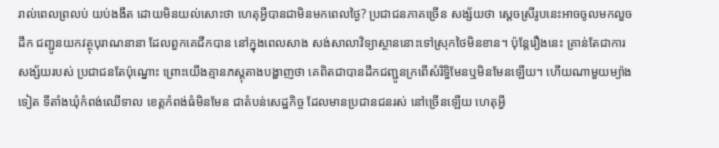រាល់ពេលព្រលប់ យប់ងងឹត ដោយមិនយល់សោះថា ហេតុអ្វីបានជាមិនមកពេលថ្ងៃ? ប្រជាជនភាគច្រើន សង្ស័យថា ស្ដេចស្រីរូបនេះអាចចូលមកលួចដឹក ជញ្ជូនយកវត្ថុបុរាណនានា ដែលពួកគេជីកបាន នៅក្នុងពេលសាង សង់សាលាវិទ្យាស្ថាននោះទៅស្រុកថៃមិនខាន។ ប៉ុន្តែរឿងនេះ គ្រាន់តែជាការសង្ស័យរបស់ ប្រជាជនតែប៉ុណ្នោះ ព្រោះយើងគ្មានភស្តុតាងបង្ហាញថា គេពិតជាបានដឹកជញ្ជូនក្រពើសំរិទ្ធិមែនឬមិនមែនឡើយ។ ហើយណាមួយម្យ៉ាង ទៀត ទីតាំងឃុំកំពង់ឈើទាល ខេត្តកំពង់ធំមិនមែន ជាតំបន់សេដ្ឋកិច្ច ដែលមានប្រជានជនរស់ នៅច្រើនឡើយ ហេតុអ្វី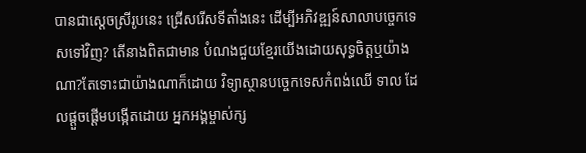បានជាស្ដេចស្រីរូបនេះ ជ្រើសរើសទីតាំងនេះ ដើម្បីអភិវឌ្ឍន៍សាលាបច្ចេកទេសទៅវិញ? តើនាងពិតជាមាន បំណងជួយខ្មែរយើងដោយសុទ្ធចិត្តឬយ៉ាងណា?តែទោះជាយ៉ាងណាក៏ដោយ វិទ្យាស្ថានបច្ចេកទេសកំពង់ឈើ ទាល ដែលផ្តួចផ្តើមបង្កើតដោយ អ្នកអង្គម្ចាស់ក្ស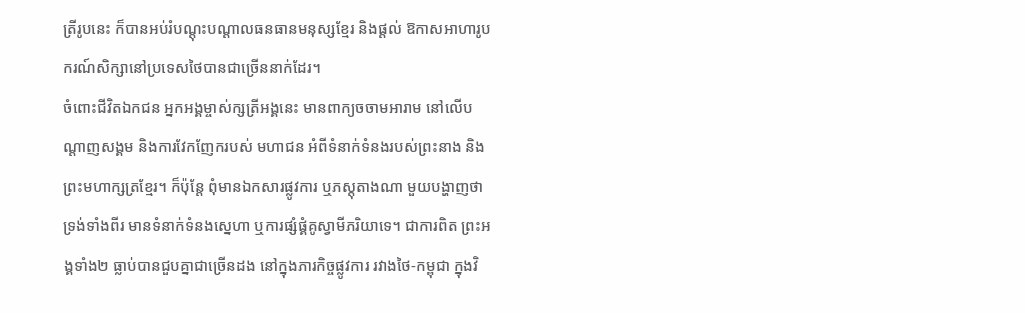ត្រីរូបនេះ ក៏បានអប់រំបណ្តុះបណ្តាលធនធានមនុស្សខ្មែរ និងផ្តល់ ឱកាសអាហារូបករណ៍សិក្សានៅប្រទេសថៃបានជាច្រើននាក់ដែរ។
ចំពោះជីវិតឯកជន អ្នកអង្គម្ចាស់ក្សត្រីអង្គនេះ មានពាក្យចចាមអារាម នៅលើបណ្តាញសង្គម និងការវែកញែករបស់ មហាជន អំពីទំនាក់ទំនងរបស់ព្រះនាង និងព្រះមហាក្សត្រខ្មែរ។ ក៏ប៉ុន្តែ ពុំមានឯកសារផ្លូវការ ឬភស្តុតាងណា មួយបង្ហាញថាទ្រង់ទាំងពីរ មានទំនាក់ទំនងស្នេហា ឬការផ្សំផ្គំគូស្វាមីភរិយាទេ។ ជាការពិត ព្រះអង្គទាំង២ ធ្លាប់បានជួបគ្នាជាច្រើនដង នៅក្នុងភារកិច្ចផ្លូវការ រវាងថៃ-កម្ពុជា ក្នុងវិ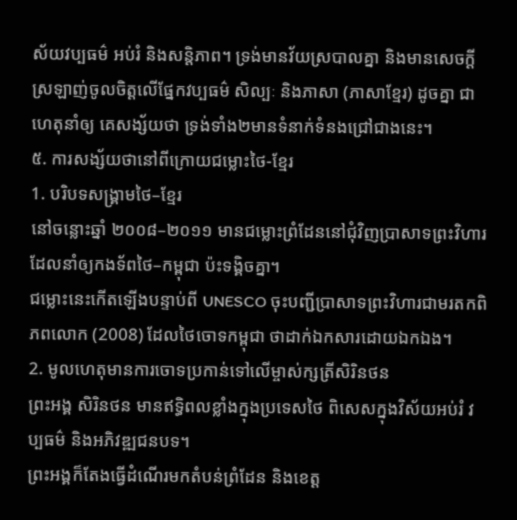ស័យវប្បធម៌ អប់រំ និងសន្តិភាព។ ទ្រង់មានវ័យស្របាលគ្នា និងមានសេចក្តីស្រឡាញ់ចូលចិត្តលើផ្នែកវប្បធម៌ សិល្បៈ និងភាសា (ភាសាខ្មែរ) ដូចគ្នា ជាហេតុនាំឲ្យ គេសង្ស័យថា ទ្រង់ទាំង២មានទំនាក់ទំនងជ្រៅជាងនេះ។
៥. ការសង្ស័យថានៅពីក្រោយជម្លោះថៃ-ខ្មែរ
1. បរិបទសង្គ្រាមថៃ–ខ្មែរ
នៅចន្លោះឆ្នាំ ២០០៨–២០១១ មានជម្លោះព្រំដែននៅជុំវិញប្រាសាទព្រះវិហារ ដែលនាំឲ្យកងទ័ពថៃ–កម្ពុជា ប៉ះទង្គិចគ្នា។
ជម្លោះនេះកើតឡើងបន្ទាប់ពី UNESCO ចុះបញ្ជីប្រាសាទព្រះវិហារជាមរតកពិភពលោក (2008) ដែលថៃចោទកម្ពុជា ថាដាក់ឯកសារដោយឯកឯង។
2. មូលហេតុមានការចោទប្រកាន់ទៅលើម្ចាស់ក្សត្រីសិរិនថន
ព្រះអង្គ សិរិនថន មានឥទ្ធិពលខ្លាំងក្នុងប្រទេសថៃ ពិសេសក្នុងវិស័យអប់រំ វប្បធម៌ និងអភិវឌ្ឍជនបទ។
ព្រះអង្គក៏តែងធ្វើដំណើរមកតំបន់ព្រំដែន និងខេត្ត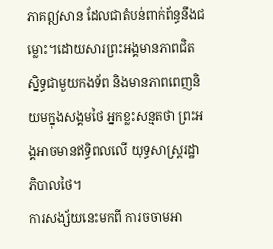ភាគឦសាន ដែលជាតំបន់ពាក់ព័ន្ធនឹងជម្លោះ។ដោយសារព្រះអង្គមានភាពជិតស្និទ្ធជាមួយកងទ័ព និងមានភាពពេញនិយមក្នុងសង្គមថៃ អ្នកខ្លះសន្មតថា ព្រះអង្គអាចមានឥទ្ធិពលលើ យុទ្ធសាស្ត្ររដ្ឋាភិបាលថៃ។
ការសង្ស័យនេះមកពី ការចចាមអា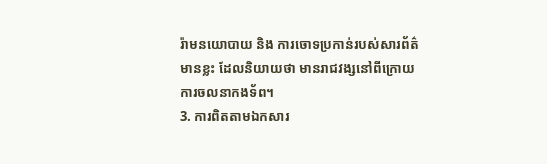រ៉ាមនយោបាយ និង ការចោទប្រកាន់របស់សារព័ត៌មានខ្លះ ដែលនិយាយថា មានរាជវង្សនៅពីក្រោយការចលនាកងទ័ព។
3. ការពិតតាមឯកសារ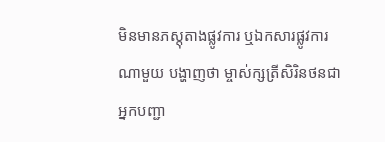មិនមានភស្តុតាងផ្លូវការ ឬឯកសារផ្លូវការណាមួយ បង្ហាញថា ម្ចាស់ក្សត្រីសិរិនថនជាអ្នកបញ្ជា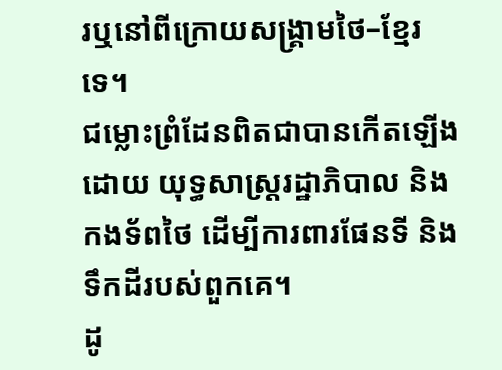រឬនៅពីក្រោយសង្គ្រាមថៃ–ខ្មែរទេ។
ជម្លោះព្រំដែនពិតជាបានកើតឡើងដោយ យុទ្ធសាស្ត្ររដ្ឋាភិបាល និងកងទ័ពថៃ ដើម្បីការពារផែនទី និងទឹកដីរបស់ពួកគេ។
ដូ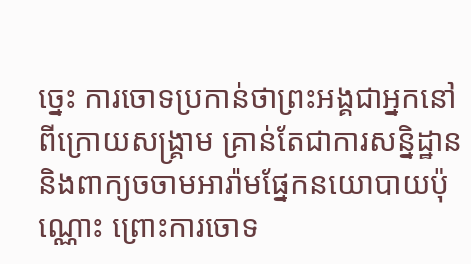ច្នេះ ការចោទប្រកាន់ថាព្រះអង្គជាអ្នកនៅពីក្រោយសង្គ្រាម គ្រាន់តែជាការសន្និដ្ឋាន និងពាក្យចចាមអារ៉ាមផ្នែកនយោបាយប៉ុណ្ណោះ ព្រោះការចោទ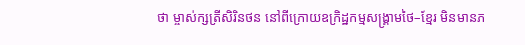ថា ម្ចាស់ក្សត្រីសិរិនថន នៅពីក្រោយឧក្រិដ្ឋកម្មសង្រ្គាមថៃ–ខ្មែរ មិនមានភ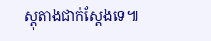ស្តុតាងជាក់ស្តែងទេ៕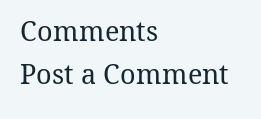Comments
Post a Comment